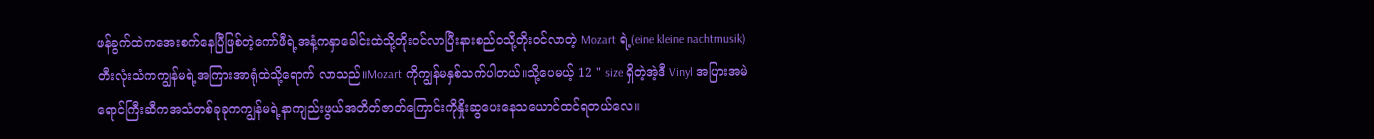ဖန်ခွက်ထဲကအေးစက်နေပြီဖြစ်တဲ့ကော်ဖီရဲ့အနံ့ကနှာခေါင်းထဲသို့တိုးဝင်လာပြီးနားစည်ဝသို့တိုးဝင်လာတဲ့ Mozart ရဲ့(eine kleine nachtmusik) တီးလုံးသံကကျွန်မရဲ့အကြားအာရုံထဲသို့ရောက် လာသည်။Mozart ကိုကျွန်မနှစ်သက်ပါတယ်။သို့ပေမယ့် 12 " size ရှိတဲ့အဲ့ဒီ Vinyl အပြားအမဲရောင်ကြီးဆီကအသံတစ်ခုခုကကျွန်မရဲ့နာကျည်းဖွယ်အတိတ်ဇာတ်ကြောင်းကိုနှိုးဆွပေးနေသယောင်ထင်ရတယ်လေ။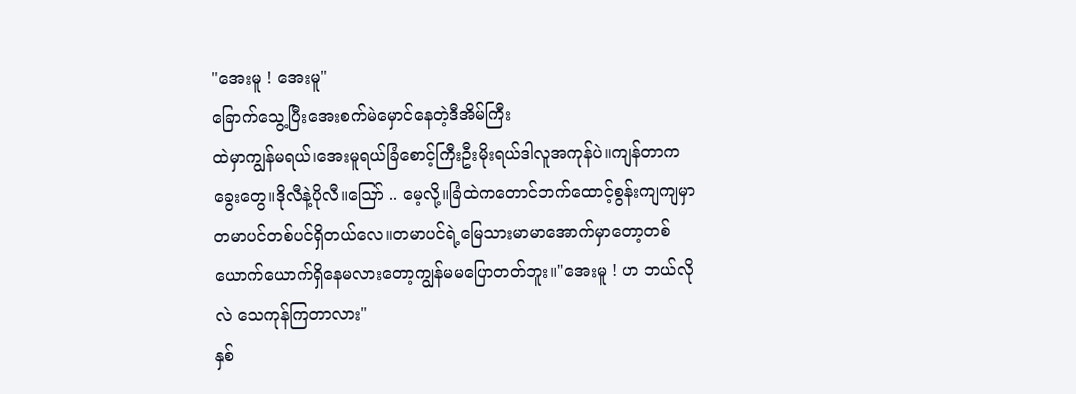"အေးမူ ! အေးမူ"
ခြောက်သွေ့ပြီးအေးစက်မဲမှောင်နေတဲ့ဒီအိမ်ကြီး
ထဲမှာကျွန်မရယ်၊အေးမူရယ်ခြံစောင့်ကြီးဦးမိုးရယ်ဒါလူအကုန်ပဲ။ကျန်တာကခွေးတွေ။ဒိုလီနဲ့ပိုလီ။ဪ .. မေ့လို့။ခြံထဲကတောင်ဘက်ထောင့်စွန်းကျကျမှာတမာပင်တစ်ပင်ရှိတယ်လေ။တမာပင်ရဲ့မြေသားမာမာအောက်မှာတော့တစ်ယောက်ယောက်ရှိနေမလားတော့ကျွန်မမပြောတတ်ဘူး။"အေးမူ ! ဟ ဘယ်လိုလဲ သေကုန်ကြတာလား"
နှစ်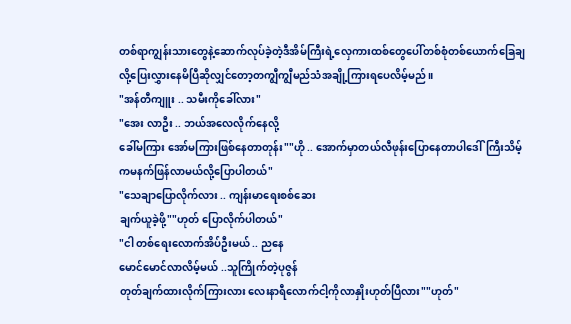တစ်ရာကျွန်းသားတွေနဲ့ဆောက်လုပ်ခဲ့တဲ့ဒီအိမ်ကြီးရဲ့လှေကားထစ်တွေပေါ်တစ်စုံတစ်ယောက်ခြေချလို့ပြေးလွှားနေမိပြီဆိုလျှင်တော့တကျွီကျွီမည်သံအချို့ကြားရပေလိမ့်မည်။
"အန်တီကျူး .. သမီးကိုခေါ်လား"
"အေး လာဦး .. ဘယ်အလေလိုက်နေလို့
ခေါ်မကြား အော်မကြားဖြစ်နေတာတုန်း""ဟို .. အောက်မှာတယ်လီဖုန်းပြောနေတာပါဒေါ်ကြီးသိမ့်ကမနက်ဖြန်လာမယ်လို့ပြောပါတယ်"
"သေချာပြောလိုက်လား .. ကျန်းမာရေးစစ်ဆေး
ချက်ယူခဲ့ဖို့""ဟုတ် ပြောလိုက်ပါတယ်"
"ငါ တစ်ရေးလောက်အိပ်ဦးမယ် .. ညနေ
မောင်မောင်လာလိမ့်မယ် ..သူကြိုက်တဲ့ပုဇွန်
တုတ်ချက်ထားလိုက်ကြားလား လေးနာရီလောက်ငါ့ကိုလာနှိုးဟုတ်ပြီလား""ဟုတ်"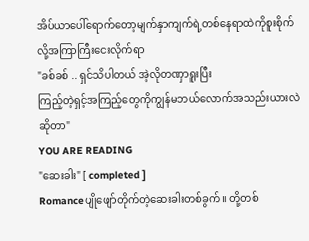အိပ်ယာပေါ်ရောက်တော့မျက်နှာကျက်ရဲ့တစ်နေရာထဲကိုစူးစိုက်လို့အကြာကြီးငေးလိုက်ရာ
"ခစ်ခစ် .. ရှင်သိပါတယ် အဲ့လိုတဏှာရူးပြီး
ကြည့်တဲ့ရှင့်အကြည့်တွေကိုကျွန်မဘယ်လောက်အသည်းယားလဲဆိုတာ"
YOU ARE READING
"ဆေးခါး" [ completed ]
Romanceပျိုဖျော်တိုက်တဲ့ဆေးခါးတစ်ခွက်။ တို့တစ်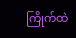ကြိုက်ထဲ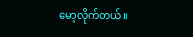မော့လိုက်တယ်။